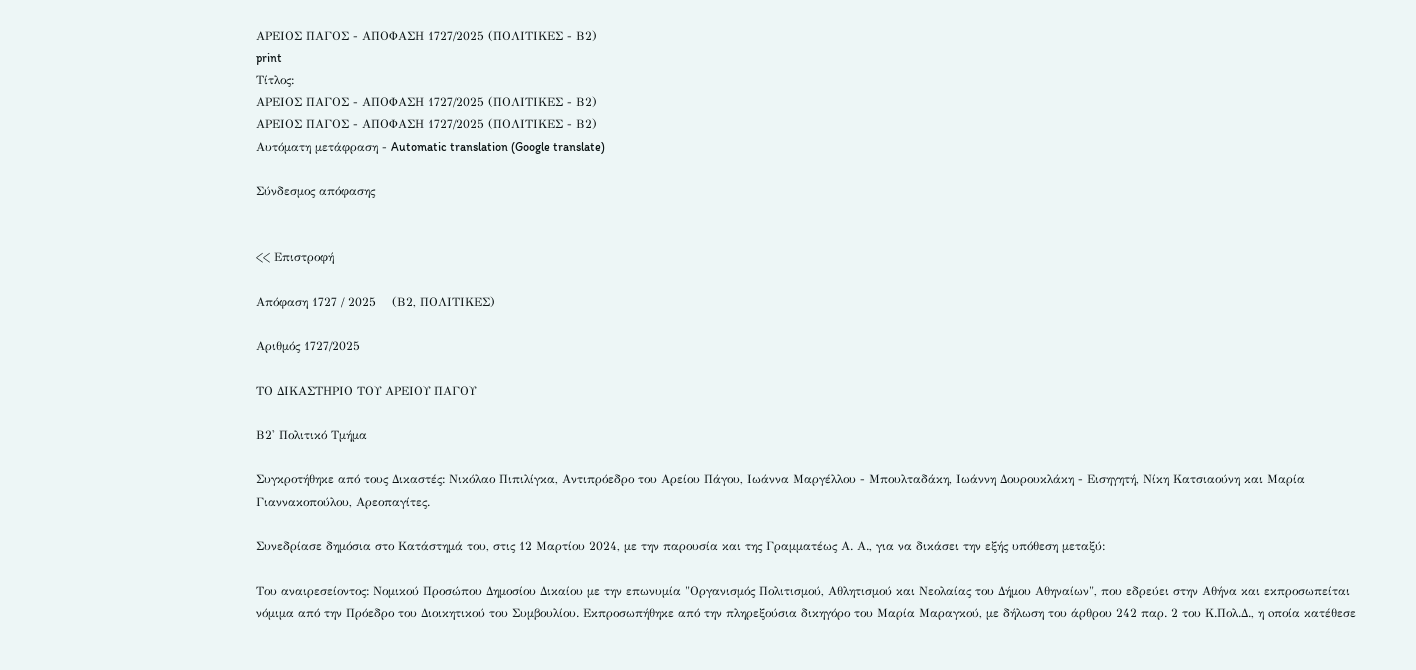ΑΡΕΙΟΣ ΠΑΓΟΣ - ΑΠΟΦΑΣΗ 1727/2025 (ΠΟΛΙΤΙΚΕΣ - Β2)
print
Τίτλος:
ΑΡΕΙΟΣ ΠΑΓΟΣ - ΑΠΟΦΑΣΗ 1727/2025 (ΠΟΛΙΤΙΚΕΣ - Β2)
ΑΡΕΙΟΣ ΠΑΓΟΣ - ΑΠΟΦΑΣΗ 1727/2025 (ΠΟΛΙΤΙΚΕΣ - Β2)
Αυτόματη μετάφραση - Automatic translation (Google translate)

Σύνδεσμος απόφασης


<< Επιστροφή

Απόφαση 1727 / 2025    (Β2, ΠΟΛΙΤΙΚΕΣ)

Αριθμός 1727/2025

ΤΟ ΔΙΚΑΣΤΗΡΙΟ ΤΟΥ ΑΡΕΙΟΥ ΠΑΓΟΥ

Β2' Πολιτικό Τμήμα

Συγκροτήθηκε από τους Δικαστές: Νικόλαο Πιπιλίγκα, Αντιπρόεδρο του Αρείου Πάγου, Ιωάννα Μαργέλλου - Μπουλταδάκη, Ιωάννη Δουρουκλάκη - Εισηγητή, Νίκη Κατσιαούνη και Μαρία Γιαννακοπούλου, Αρεοπαγίτες.

Συνεδρίασε δημόσια στο Κατάστημά του, στις 12 Μαρτίου 2024, με την παρουσία και της Γραμματέως Α. Α., για να δικάσει την εξής υπόθεση μεταξύ:

Του αναιρεσείοντος: Νομικού Προσώπου Δημοσίου Δικαίου με την επωνυμία "Οργανισμός Πολιτισμού, Αθλητισμού και Νεολαίας του Δήμου Αθηναίων", που εδρεύει στην Αθήνα και εκπροσωπείται νόμιμα από την Πρόεδρο του Διοικητικού του Συμβουλίου. Εκπροσωπήθηκε από την πληρεξούσια δικηγόρο του Μαρία Μαραγκού, με δήλωση του άρθρου 242 παρ. 2 του Κ.Πολ.Δ., η oποία κατέθεσε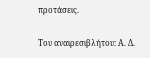προτάσεις.

Του αναιρεσιβλήτου: Α. Δ.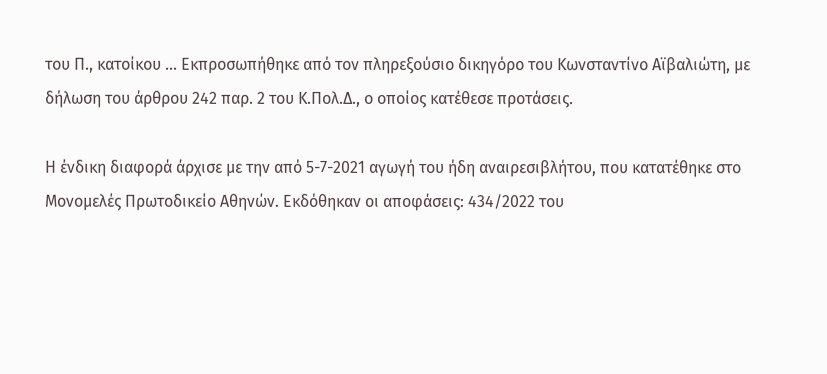του Π., κατοίκου ... Εκπροσωπήθηκε από τον πληρεξούσιο δικηγόρο του Κωνσταντίνο Αϊβαλιώτη, με δήλωση του άρθρου 242 παρ. 2 του Κ.Πολ.Δ., ο oποίος κατέθεσε προτάσεις.

Η ένδικη διαφορά άρχισε με την από 5-7-2021 αγωγή του ήδη αναιρεσιβλήτου, που κατατέθηκε στο Μονομελές Πρωτοδικείο Αθηνών. Εκδόθηκαν οι αποφάσεις: 434/2022 του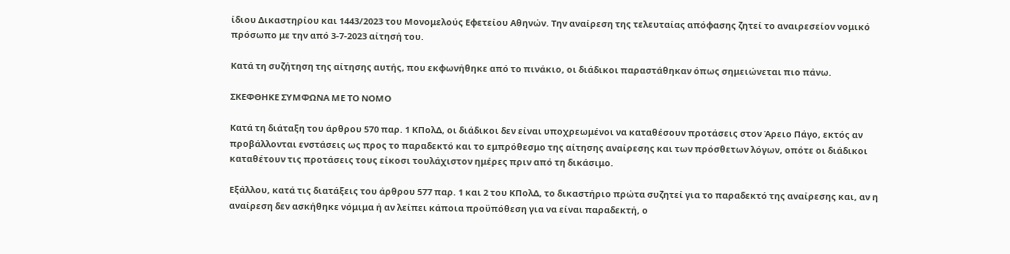ίδιου Δικαστηρίου και 1443/2023 του Μονομελούς Εφετείου Αθηνών. Την αναίρεση της τελευταίας απόφασης ζητεί το αναιρεσείον νομικό πρόσωπο με την από 3-7-2023 αίτησή του.

Κατά τη συζήτηση της αίτησης αυτής, που εκφωνήθηκε από το πινάκιο, οι διάδικοι παραστάθηκαν όπως σημειώνεται πιο πάνω.

ΣΚΕΦΘΗΚΕ ΣΥΜΦΩΝΑ ΜΕ ΤΟ ΝΟΜΟ

Κατά τη διάταξη του άρθρου 570 παρ. 1 ΚΠολΔ, οι διάδικοι δεν είναι υποχρεωμένοι να καταθέσουν προτάσεις στον Άρειο Πάγο, εκτός αν προβάλλονται ενστάσεις ως προς το παραδεκτό και το εμπρόθεσμο της αίτησης αναίρεσης και των πρόσθετων λόγων, οπότε οι διάδικοι καταθέτουν τις προτάσεις τους είκοσι τουλάχιστον ημέρες πριν από τη δικάσιμο.

Εξάλλου, κατά τις διατάξεις του άρθρου 577 παρ. 1 και 2 του ΚΠολΔ, το δικαστήριο πρώτα συζητεί για το παραδεκτό της αναίρεσης και, αν η αναίρεση δεν ασκήθηκε νόμιμα ή αν λείπει κάποια προϋπόθεση για να είναι παραδεκτή, ο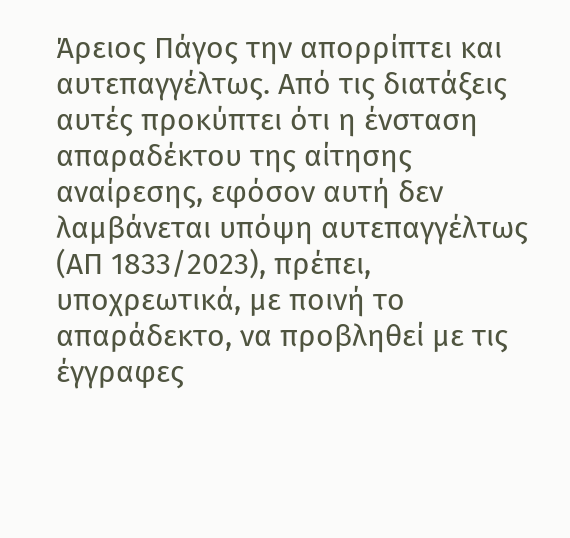Άρειος Πάγος την απορρίπτει και αυτεπαγγέλτως. Από τις διατάξεις αυτές προκύπτει ότι η ένσταση απαραδέκτου της αίτησης αναίρεσης, εφόσον αυτή δεν λαμβάνεται υπόψη αυτεπαγγέλτως (ΑΠ 1833/2023), πρέπει, υποχρεωτικά, με ποινή το απαράδεκτο, να προβληθεί με τις έγγραφες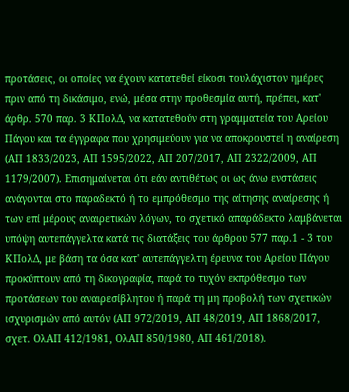προτάσεις, οι οποίες να έχουν κατατεθεί είκοσι τουλάχιστον ημέρες πριν από τη δικάσιμο, ενώ, μέσα στην προθεσμία αυτή, πρέπει, κατ' άρθρ. 570 παρ. 3 ΚΠολΔ, να κατατεθούν στη γραμματεία του Αρείου Πάγου και τα έγγραφα που χρησιμεύουν για να αποκρουστεί η αναίρεση (ΑΠ 1833/2023, ΑΠ 1595/2022, ΑΠ 207/2017, ΑΠ 2322/2009, ΑΠ 1179/2007). Επισημαίνεται ότι εάν αντιθέτως οι ως άνω ενστάσεις ανάγονται στο παραδεκτό ή το εμπρόθεσμο της αίτησης αναίρεσης ή των επί μέρους αναιρετικών λόγων, το σχετικό απαράδεκτο λαμβάνεται υπόψη αυτεπάγγελτα κατά τις διατάξεις του άρθρου 577 παρ.1 - 3 του ΚΠολΔ, με βάση τα όσα κατ' αυτεπάγγελτη έρευνα του Αρείου Πάγου προκύπτουν από τη δικογραφία, παρά το τυχόν εκπρόθεσμο των προτάσεων του αναιρεσίβλητου ή παρά τη μη προβολή των σχετικών ισχυρισμών από αυτόν (ΑΠ 972/2019, ΑΠ 48/2019, ΑΠ 1868/2017, σχετ. ΟλΑΠ 412/1981, ΟλΑΠ 850/1980, ΑΠ 461/2018).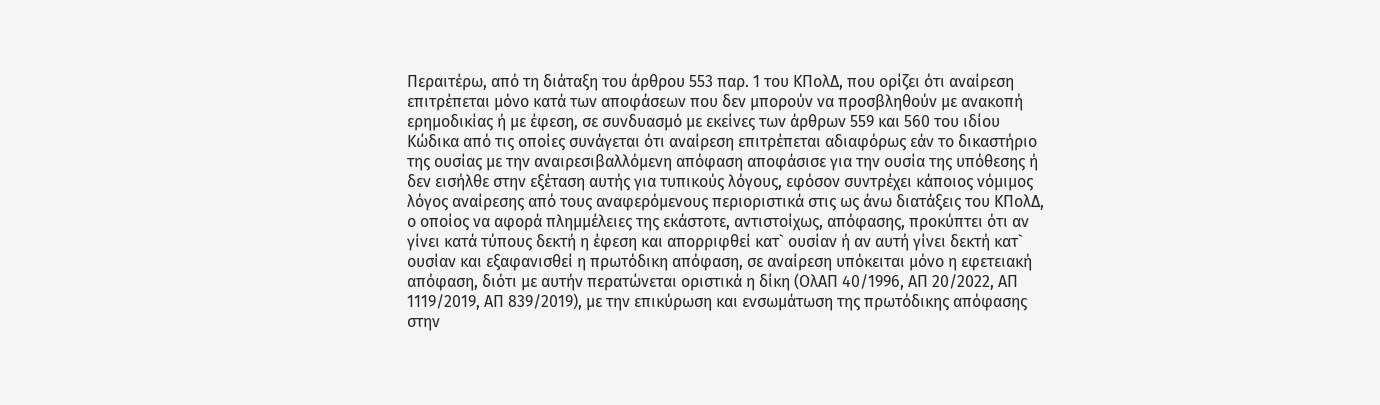Περαιτέρω, από τη διάταξη του άρθρου 553 παρ. 1 του ΚΠολΔ, που ορίζει ότι αναίρεση επιτρέπεται μόνο κατά των αποφάσεων που δεν μπορούν να προσβληθούν με ανακοπή ερημοδικίας ή με έφεση, σε συνδυασμό με εκείνες των άρθρων 559 και 560 του ιδίου Κώδικα από τις οποίες συνάγεται ότι αναίρεση επιτρέπεται αδιαφόρως εάν το δικαστήριο της ουσίας με την αναιρεσιβαλλόμενη απόφαση αποφάσισε για την ουσία της υπόθεσης ή δεν εισήλθε στην εξέταση αυτής για τυπικούς λόγους, εφόσον συντρέχει κάποιος νόμιμος λόγος αναίρεσης από τους αναφερόμενους περιοριστικά στις ως άνω διατάξεις του ΚΠολΔ, ο οποίος να αφορά πλημμέλειες της εκάστοτε, αντιστοίχως, απόφασης, προκύπτει ότι αν γίνει κατά τύπους δεκτή η έφεση και απορριφθεί κατ` ουσίαν ή αν αυτή γίνει δεκτή κατ` ουσίαν και εξαφανισθεί η πρωτόδικη απόφαση, σε αναίρεση υπόκειται μόνο η εφετειακή απόφαση, διότι με αυτήν περατώνεται οριστικά η δίκη (ΟλΑΠ 40/1996, ΑΠ 20/2022, ΑΠ 1119/2019, ΑΠ 839/2019), με την επικύρωση και ενσωμάτωση της πρωτόδικης απόφασης στην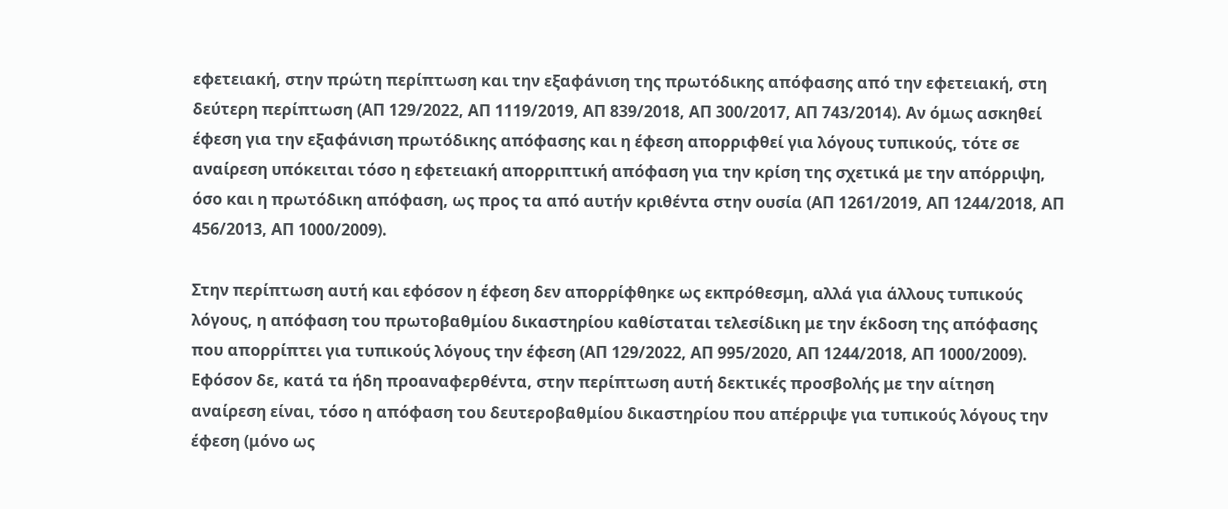εφετειακή, στην πρώτη περίπτωση και την εξαφάνιση της πρωτόδικης απόφασης από την εφετειακή, στη δεύτερη περίπτωση (ΑΠ 129/2022, ΑΠ 1119/2019, ΑΠ 839/2018, ΑΠ 300/2017, ΑΠ 743/2014). Αν όμως ασκηθεί έφεση για την εξαφάνιση πρωτόδικης απόφασης και η έφεση απορριφθεί για λόγους τυπικούς, τότε σε αναίρεση υπόκειται τόσο η εφετειακή απορριπτική απόφαση για την κρίση της σχετικά με την απόρριψη, όσο και η πρωτόδικη απόφαση, ως προς τα από αυτήν κριθέντα στην ουσία (ΑΠ 1261/2019, ΑΠ 1244/2018, ΑΠ 456/2013, ΑΠ 1000/2009).

Στην περίπτωση αυτή και εφόσον η έφεση δεν απορρίφθηκε ως εκπρόθεσμη, αλλά για άλλους τυπικούς λόγους, η απόφαση του πρωτοβαθμίου δικαστηρίου καθίσταται τελεσίδικη με την έκδοση της απόφασης που απορρίπτει για τυπικούς λόγους την έφεση (ΑΠ 129/2022, ΑΠ 995/2020, ΑΠ 1244/2018, ΑΠ 1000/2009). Εφόσον δε, κατά τα ήδη προαναφερθέντα, στην περίπτωση αυτή δεκτικές προσβολής με την αίτηση αναίρεση είναι, τόσο η απόφαση του δευτεροβαθμίου δικαστηρίου που απέρριψε για τυπικούς λόγους την έφεση (μόνο ως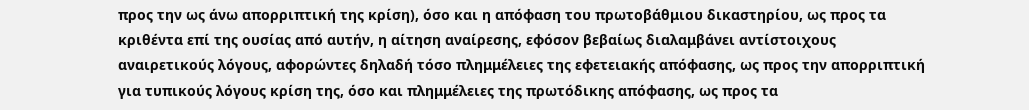προς την ως άνω απορριπτική της κρίση), όσο και η απόφαση του πρωτοβάθμιου δικαστηρίου, ως προς τα κριθέντα επί της ουσίας από αυτήν, η αίτηση αναίρεσης, εφόσον βεβαίως διαλαμβάνει αντίστοιχους αναιρετικούς λόγους, αφορώντες δηλαδή τόσο πλημμέλειες της εφετειακής απόφασης, ως προς την απορριπτική για τυπικούς λόγους κρίση της, όσο και πλημμέλειες της πρωτόδικης απόφασης, ως προς τα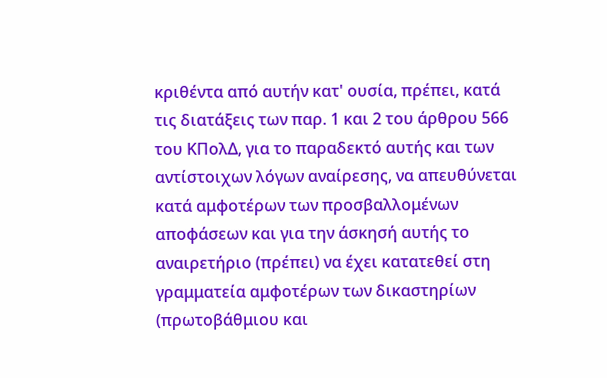κριθέντα από αυτήν κατ' ουσία, πρέπει, κατά τις διατάξεις των παρ. 1 και 2 του άρθρου 566 του ΚΠολΔ, για το παραδεκτό αυτής και των αντίστοιχων λόγων αναίρεσης, να απευθύνεται κατά αμφοτέρων των προσβαλλομένων αποφάσεων και για την άσκησή αυτής το αναιρετήριο (πρέπει) να έχει κατατεθεί στη γραμματεία αμφοτέρων των δικαστηρίων (πρωτοβάθμιου και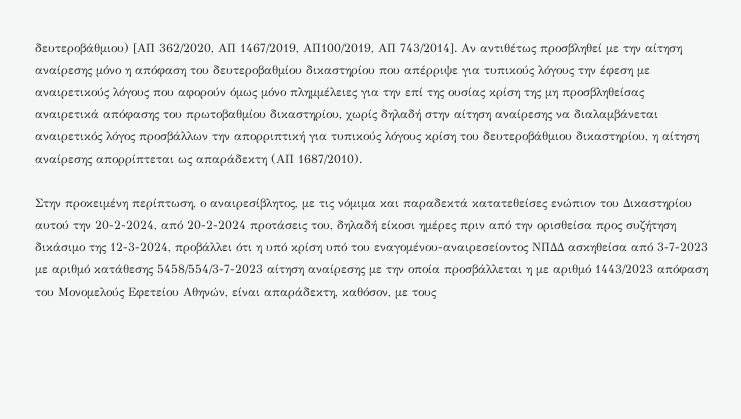δευτεροβάθμιου) [ΑΠ 362/2020, ΑΠ 1467/2019, ΑΠ100/2019, ΑΠ 743/2014]. Αν αντιθέτως προσβληθεί με την αίτηση αναίρεσης μόνο η απόφαση του δευτεροβαθμίου δικαστηρίου που απέρριψε για τυπικούς λόγους την έφεση με αναιρετικούς λόγους που αφορούν όμως μόνο πλημμέλειες για την επί της ουσίας κρίση της μη προσβληθείσας αναιρετικά απόφασης του πρωτοβαθμίου δικαστηρίου, χωρίς δηλαδή στην αίτηση αναίρεσης να διαλαμβάνεται αναιρετικός λόγος προσβάλλων την απορριπτική για τυπικούς λόγους κρίση του δευτεροβάθμιου δικαστηρίου, η αίτηση αναίρεσης απορρίπτεται ως απαράδεκτη (ΑΠ 1687/2010).

Στην προκειμένη περίπτωση, ο αναιρεσίβλητος, με τις νόμιμα και παραδεκτά κατατεθείσες ενώπιον του Δικαστηρίου αυτού την 20-2-2024, από 20-2-2024 προτάσεις του, δηλαδή είκοσι ημέρες πριν από την ορισθείσα προς συζήτηση δικάσιμο της 12-3-2024, προβάλλει ότι η υπό κρίση υπό του εναγομένου-αναιρεσείοντος ΝΠΔΔ ασκηθείσα από 3-7-2023 με αριθμό κατάθεσης 5458/554/3-7-2023 αίτηση αναίρεσης με την οποία προσβάλλεται η με αριθμό 1443/2023 απόφαση του Μονομελούς Εφετείου Αθηνών, είναι απαράδεκτη, καθόσον, με τους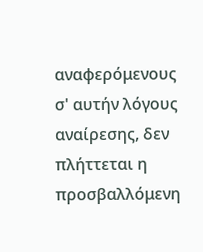αναφερόμενους σ' αυτήν λόγους αναίρεσης, δεν πλήττεται η προσβαλλόμενη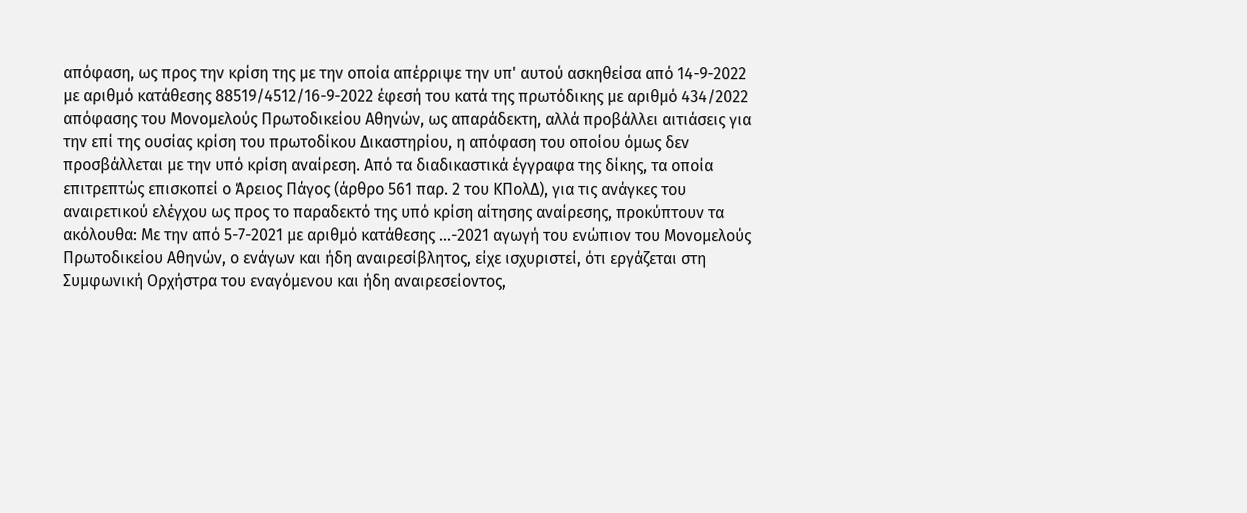απόφαση, ως προς την κρίση της με την οποία απέρριψε την υπ' αυτού ασκηθείσα από 14-9-2022 με αριθμό κατάθεσης 88519/4512/16-9-2022 έφεσή του κατά της πρωτόδικης με αριθμό 434/2022 απόφασης του Μονομελούς Πρωτοδικείου Αθηνών, ως απαράδεκτη, αλλά προβάλλει αιτιάσεις για την επί της ουσίας κρίση του πρωτοδίκου Δικαστηρίου, η απόφαση του οποίου όμως δεν προσβάλλεται με την υπό κρίση αναίρεση. Από τα διαδικαστικά έγγραφα της δίκης, τα οποία επιτρεπτώς επισκοπεί ο Άρειος Πάγος (άρθρο 561 παρ. 2 του ΚΠολΔ), για τις ανάγκες του αναιρετικού ελέγχου ως προς το παραδεκτό της υπό κρίση αίτησης αναίρεσης, προκύπτουν τα ακόλουθα: Με την από 5-7-2021 με αριθμό κατάθεσης ...-2021 αγωγή του ενώπιον του Μονομελούς Πρωτοδικείου Αθηνών, ο ενάγων και ήδη αναιρεσίβλητος, είχε ισχυριστεί, ότι εργάζεται στη Συμφωνική Ορχήστρα του εναγόμενου και ήδη αναιρεσείοντος,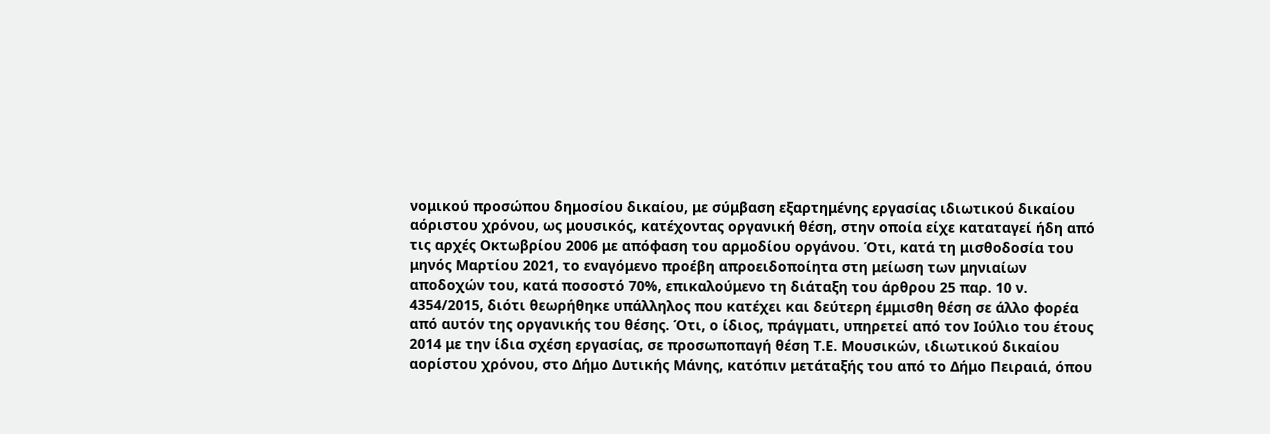νομικού προσώπου δημοσίου δικαίου, με σύμβαση εξαρτημένης εργασίας ιδιωτικού δικαίου αόριστου χρόνου, ως μουσικός, κατέχοντας οργανική θέση, στην οποία είχε καταταγεί ήδη από τις αρχές Οκτωβρίου 2006 με απόφαση του αρμοδίου οργάνου. Ότι, κατά τη μισθοδοσία του μηνός Μαρτίου 2021, το εναγόμενο προέβη απροειδοποίητα στη μείωση των μηνιαίων αποδοχών του, κατά ποσοστό 70%, επικαλούμενο τη διάταξη του άρθρου 25 παρ. 10 ν. 4354/2015, διότι θεωρήθηκε υπάλληλος που κατέχει και δεύτερη έμμισθη θέση σε άλλο φορέα από αυτόν της οργανικής του θέσης. Ότι, ο ίδιος, πράγματι, υπηρετεί από τον Ιούλιο του έτους 2014 με την ίδια σχέση εργασίας, σε προσωποπαγή θέση Τ.Ε. Μουσικών, ιδιωτικού δικαίου αορίστου χρόνου, στο Δήμο Δυτικής Μάνης, κατόπιν μετάταξής του από το Δήμο Πειραιά, όπου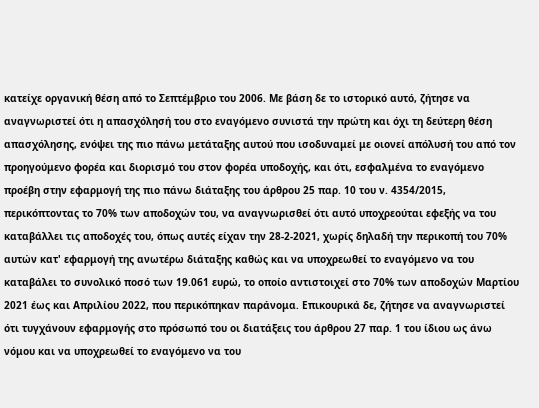κατείχε οργανική θέση από το Σεπτέμβριο του 2006. Με βάση δε το ιστορικό αυτό, ζήτησε να αναγνωριστεί ότι η απασχόλησή του στο εναγόμενο συνιστά την πρώτη και όχι τη δεύτερη θέση απασχόλησης, ενόψει της πιο πάνω μετάταξης αυτού που ισοδυναμεί με οιονεί απόλυσή του από τον προηγούμενο φορέα και διορισμό του στον φορέα υποδοχής, και ότι, εσφαλμένα το εναγόμενο προέβη στην εφαρμογή της πιο πάνω διάταξης του άρθρου 25 παρ. 10 του ν. 4354/2015, περικόπτοντας το 70% των αποδοχών του, να αναγνωρισθεί ότι αυτό υποχρεούται εφεξής να του καταβάλλει τις αποδοχές του, όπως αυτές είχαν την 28-2-2021, χωρίς δηλαδή την περικοπή του 70% αυτών κατ' εφαρμογή της ανωτέρω διάταξης καθώς και να υποχρεωθεί το εναγόμενο να του καταβάλει το συνολικό ποσό των 19.061 ευρώ, το οποίο αντιστοιχεί στο 70% των αποδοχών Μαρτίου 2021 έως και Απριλίου 2022, που περικόπηκαν παράνομα. Επικουρικά δε, ζήτησε να αναγνωριστεί ότι τυγχάνουν εφαρμογής στο πρόσωπό του οι διατάξεις του άρθρου 27 παρ. 1 του ίδιου ως άνω νόμου και να υποχρεωθεί το εναγόμενο να του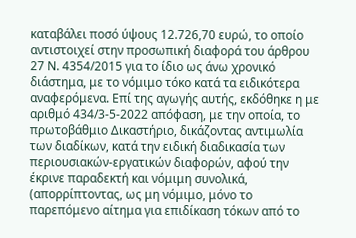καταβάλει ποσό ύψους 12.726,70 ευρώ, το οποίο αντιστοιχεί στην προσωπική διαφορά του άρθρου 27 Ν. 4354/2015 για το ίδιο ως άνω χρονικό διάστημα, με το νόμιμο τόκο κατά τα ειδικότερα αναφερόμενα. Επί της αγωγής αυτής, εκδόθηκε η με αριθμό 434/3-5-2022 απόφαση, με την οποία, το πρωτοβάθμιο Δικαστήριο, δικάζοντας αντιμωλία των διαδίκων, κατά την ειδική διαδικασία των περιουσιακών-εργατικών διαφορών, αφού την έκρινε παραδεκτή και νόμιμη συνολικά, (απορρίπτοντας, ως μη νόμιμο, μόνο το παρεπόμενο αίτημα για επιδίκαση τόκων από το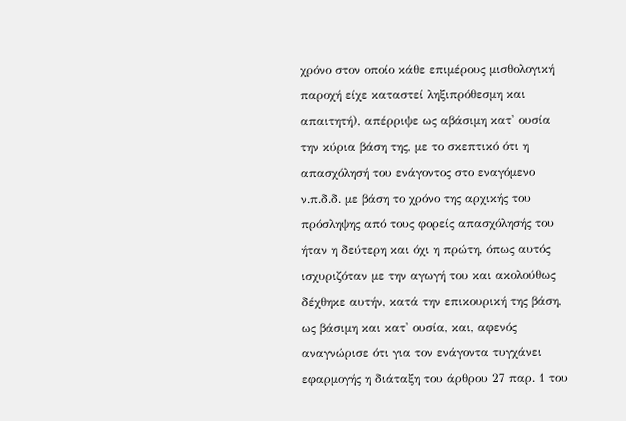χρόνο στον οποίο κάθε επιμέρους μισθολογική παροχή είχε καταστεί ληξιπρόθεσμη και απαιτητή), απέρριψε ως αβάσιμη κατ' ουσία την κύρια βάση της, με το σκεπτικό ότι η απασχόλησή του ενάγοντος στο εναγόμενο ν.π.δ.δ. με βάση το χρόνο της αρχικής του πρόσληψης από τους φορείς απασχόλησής του ήταν η δεύτερη και όχι η πρώτη, όπως αυτός ισχυριζόταν με την αγωγή του και ακολούθως δέχθηκε αυτήν, κατά την επικουρική της βάση, ως βάσιμη και κατ' ουσία, και, αφενός αναγνώρισε ότι για τον ενάγοντα τυγχάνει εφαρμογής η διάταξη του άρθρου 27 παρ. 1 του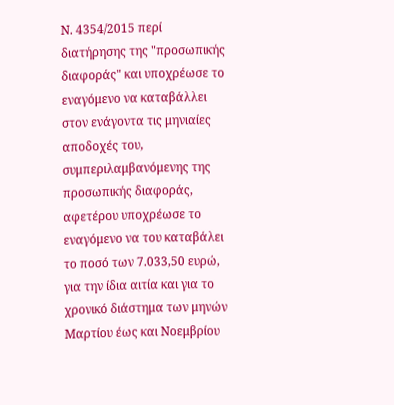Ν. 4354/2015 περί διατήρησης της "προσωπικής διαφοράς" και υποχρέωσε το εναγόμενο να καταβάλλει στον ενάγοντα τις μηνιαίες αποδοχές του, συμπεριλαμβανόμενης της προσωπικής διαφοράς, αφετέρου υποχρέωσε το εναγόμενο να του καταβάλει το ποσό των 7.033,50 ευρώ, για την ίδια αιτία και για το χρονικό διάστημα των μηνών Μαρτίου έως και Νοεμβρίου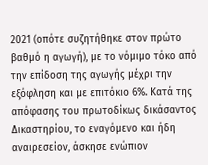2021 (οπότε συζητήθηκε στον πρώτο βαθμό η αγωγή), με το νόμιμο τόκο από την επίδοση της αγωγής μέχρι την εξόφληση και με επιτόκιο 6%. Κατά της απόφασης του πρωτοδίκως δικάσαντος Δικαστηρίου, το εναγόμενο και ήδη αναιρεσείον, άσκησε ενώπιον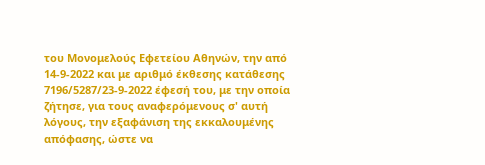του Μονομελούς Εφετείου Αθηνών, την από 14-9-2022 και με αριθμό έκθεσης κατάθεσης 7196/5287/23-9-2022 έφεσή του, με την οποία ζήτησε, για τους αναφερόμενους σ' αυτή λόγους, την εξαφάνιση της εκκαλουμένης απόφασης, ώστε να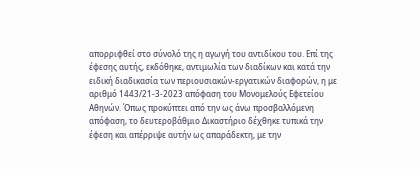απορριφθεί στο σύνολό της η αγωγή του αντιδίκου του. Επί της έφεσης αυτής, εκδόθηκε, αντιμωλία των διαδίκων και κατά την ειδική διαδικασία των περιουσιακών-εργατικών διαφορών, η με αριθμό 1443/21-3-2023 απόφαση του Μονομελούς Εφετείου Αθηνών. Όπως προκύπτει από την ως άνω προσβαλλόμενη απόφαση, το δευτεροβάθμιο Δικαστήριο δέχθηκε τυπικά την έφεση και απέρριψε αυτήν ως απαράδεκτη, με την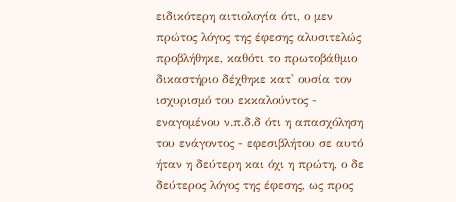ειδικότερη αιτιολογία ότι, ο μεν πρώτος λόγος της έφεσης αλυσιτελώς προβλήθηκε, καθότι το πρωτοβάθμιο δικαστήριο δέχθηκε κατ' ουσία τον ισχυρισμό του εκκαλούντος - εναγομένου ν.π.δ.δ ότι η απασχόληση του ενάγοντος - εφεσιβλήτου σε αυτό ήταν η δεύτερη και όχι η πρώτη, ο δε δεύτερος λόγος της έφεσης, ως προς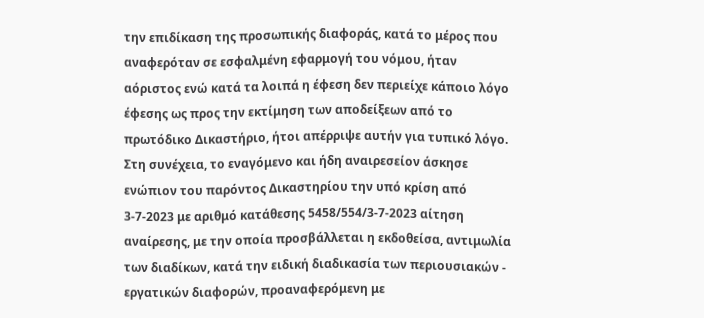την επιδίκαση της προσωπικής διαφοράς, κατά το μέρος που αναφερόταν σε εσφαλμένη εφαρμογή του νόμου, ήταν αόριστος ενώ κατά τα λοιπά η έφεση δεν περιείχε κάποιο λόγο έφεσης ως προς την εκτίμηση των αποδείξεων από το πρωτόδικο Δικαστήριο, ήτοι απέρριψε αυτήν για τυπικό λόγο. Στη συνέχεια, το εναγόμενο και ήδη αναιρεσείον άσκησε ενώπιον του παρόντος Δικαστηρίου την υπό κρίση από 3-7-2023 με αριθμό κατάθεσης 5458/554/3-7-2023 αίτηση αναίρεσης, με την οποία προσβάλλεται η εκδοθείσα, αντιμωλία των διαδίκων, κατά την ειδική διαδικασία των περιουσιακών - εργατικών διαφορών, προαναφερόμενη με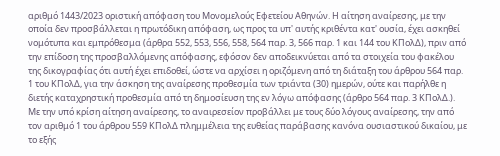αριθμό 1443/2023 οριστική απόφαση του Μονομελούς Εφετείου Αθηνών. Η αίτηση αναίρεσης, με την οποία δεν προσβάλλεται η πρωτόδικη απόφαση, ως προς τα υπ' αυτής κριθέντα κατ' ουσία, έχει ασκηθεί νομότυπα και εμπρόθεσμα (άρθρα 552, 553, 556, 558, 564 παρ. 3, 566 παρ. 1 και 144 του ΚΠολΔ), πριν από την επίδοση της προσβαλλόμενης απόφασης, εφόσον δεν αποδεικνύεται από τα στοιχεία του φακέλου της δικογραφίας ότι αυτή έχει επιδοθεί, ώστε να αρχίσει η οριζόμενη από τη διάταξη του άρθρου 564 παρ. 1 του ΚΠολΔ, για την άσκηση της αναίρεσης προθεσμία των τριάντα (30) ημερών, ούτε και παρήλθε η διετής καταχρηστική προθεσμία από τη δημοσίευση της εν λόγω απόφασης (άρθρο 564 παρ. 3 ΚΠολΔ.).
Με την υπό κρίση αίτηση αναίρεσης, το αναιρεσείον προβάλλει με τους δύο λόγους αναίρεσης, την από τον αριθμό 1 του άρθρου 559 ΚΠολΔ πλημμέλεια της ευθείας παράβασης κανόνα ουσιαστικού δικαίου, με το εξής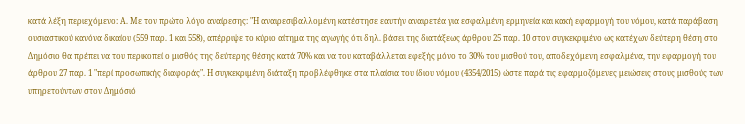κατά λέξη περιεχόμενο: Α. Με τον πρώτο λόγο αναίρεσης: "Η αναιρεσιβαλλομένη κατέστησε εαυτήν αναιρετέα για εσφαλμένη ερμηνεία και κακή εφαρμογή του νόμου, κατά παράβαση ουσιαστικού κανόνα δικαίου (559 παρ. 1 και 558), απέρριψε το κύριο αίτημα της αγωγής ότι δηλ. βάσει της διατάξεως άρθρου 25 παρ. 10 στον συγκεκριμένο ως κατέχων δεύτερη θέση στο Δημόσιο θα πρέπει να του περικοπεί ο μισθός της δεύτερης θέσης κατά 70% και να του καταβάλλεται εφεξής μόνο το 30% του μισθού του, αποδεχόμενη εσφαλμένα, την εφαρμογή του άρθρου 27 παρ. 1 "περί προσωπικής διαφοράς". Η συγκεκριμένη διάταξη προβλέφθηκε στα πλαίσια του ίδιου νόμου (4354/2015) ώστε παρά τις εφαρμοζόμενες μειώσεις στους μισθούς των υπηρετούντων στον Δημόσιό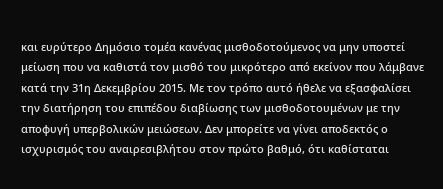και ευρύτερο Δημόσιο τομέα κανένας μισθοδοτούμενος να μην υποστεί μείωση που να καθιστά τον μισθό του μικρότερο από εκείνον που λάμβανε κατά την 31η Δεκεμβρίου 2015. Με τον τρόπο αυτό ήθελε να εξασφαλίσει την διατήρηση του επιπέδου διαβίωσης των μισθοδοτουμένων με την αποφυγή υπερβολικών μειώσεων. Δεν μπορείτε να γίνει αποδεκτός ο ισχυρισμός του αναιρεσιβλήτου στον πρώτο βαθμό, ότι καθίσταται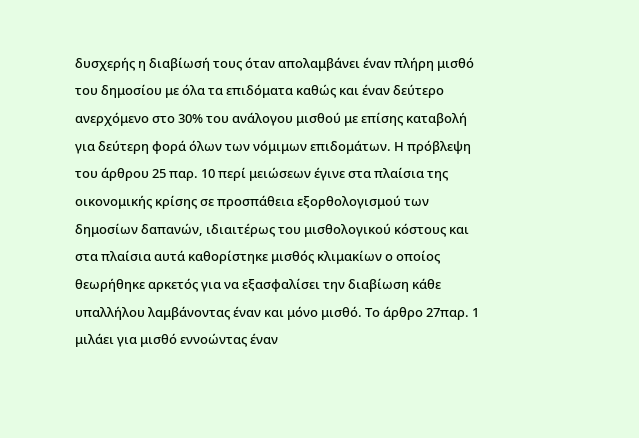δυσχερής η διαβίωσή τους όταν απολαμβάνει έναν πλήρη μισθό του δημοσίου με όλα τα επιδόματα καθώς και έναν δεύτερο ανερχόμενο στο 30% του ανάλογου μισθού με επίσης καταβολή για δεύτερη φορά όλων των νόμιμων επιδομάτων. Η πρόβλεψη του άρθρου 25 παρ. 10 περί μειώσεων έγινε στα πλαίσια της οικονομικής κρίσης σε προσπάθεια εξορθολογισμού των δημοσίων δαπανών, ιδιαιτέρως του μισθολογικού κόστους και στα πλαίσια αυτά καθορίστηκε μισθός κλιμακίων ο οποίος θεωρήθηκε αρκετός για να εξασφαλίσει την διαβίωση κάθε υπαλλήλου λαμβάνοντας έναν και μόνο μισθό. Το άρθρο 27παρ. 1 μιλάει για μισθό εννοώντας έναν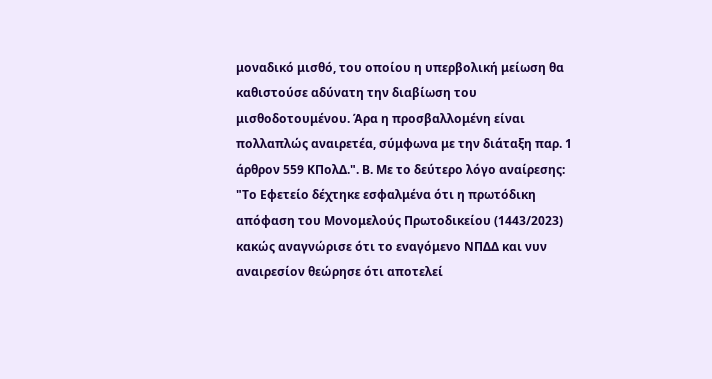μοναδικό μισθό, του οποίου η υπερβολική μείωση θα καθιστούσε αδύνατη την διαβίωση του μισθοδοτουμένου. Άρα η προσβαλλομένη είναι πολλαπλώς αναιρετέα, σύμφωνα με την διάταξη παρ. 1 άρθρον 559 ΚΠολΔ.". Β. Με το δεύτερο λόγο αναίρεσης: "Το Εφετείο δέχτηκε εσφαλμένα ότι η πρωτόδικη απόφαση του Μονομελούς Πρωτοδικείου (1443/2023) κακώς αναγνώρισε ότι το εναγόμενο ΝΠΔΔ και νυν αναιρεσίον θεώρησε ότι αποτελεί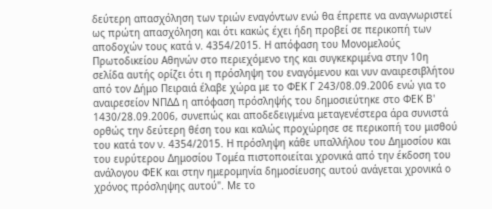δεύτερη απασχόληση των τριών εναγόντων ενώ θα έπρεπε να αναγνωριστεί ως πρώτη απασχόληση και ότι κακώς έχει ήδη προβεί σε περικοπή των αποδοχών τους κατά ν. 4354/2015. Η απόφαση του Μονομελούς Πρωτοδικείου Αθηνών στο περιεχόμενο της και συγκεκριμένα στην 10η σελίδα αυτής ορίζει ότι η πρόσληψη του εναγόμενου και νυν αναιρεσιβλήτου από τον Δήμο Πειραιά έλαβε χώρα με το ΦΕΚ Γ 243/08.09.2006 ενώ για το αναιρεσείον ΝΠΔΔ η απόφαση πρόσληψής του δημοσιεύτηκε στο ΦΕΚ Β' 1430/28.09.2006, συνεπώς και αποδεδειγμένα μεταγενέστερα άρα συνιστά ορθώς την δεύτερη θέση του και καλώς προχώρησε σε περικοπή του μισθού του κατά τον ν. 4354/2015. Η πρόσληψη κάθε υπαλλήλου του Δημοσίου και του ευρύτερου Δημοσίου Τομέα πιστοποιείται χρονικά από την έκδοση του ανάλογου ΦΕΚ και στην ημερομηνία δημοσίευσης αυτού ανάγεται χρονικά ο χρόνος πρόσληψης αυτού". Με το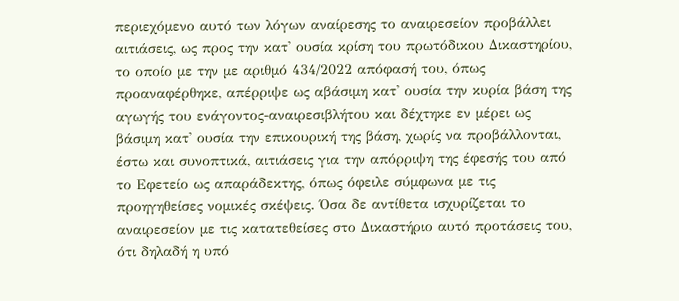περιεχόμενο αυτό των λόγων αναίρεσης το αναιρεσείον προβάλλει αιτιάσεις, ως προς την κατ' ουσία κρίση του πρωτόδικου Δικαστηρίου, το οποίο με την με αριθμό 434/2022 απόφασή του, όπως προαναφέρθηκε, απέρριψε ως αβάσιμη κατ' ουσία την κυρία βάση της αγωγής του ενάγοντος-αναιρεσιβλήτου και δέχτηκε εν μέρει ως βάσιμη κατ' ουσία την επικουρική της βάση, χωρίς να προβάλλονται, έστω και συνοπτικά, αιτιάσεις για την απόρριψη της έφεσής του από το Εφετείο ως απαράδεκτης, όπως όφειλε σύμφωνα με τις προηγηθείσες νομικές σκέψεις. Όσα δε αντίθετα ισχυρίζεται το αναιρεσείον με τις κατατεθείσες στο Δικαστήριο αυτό προτάσεις του, ότι δηλαδή η υπό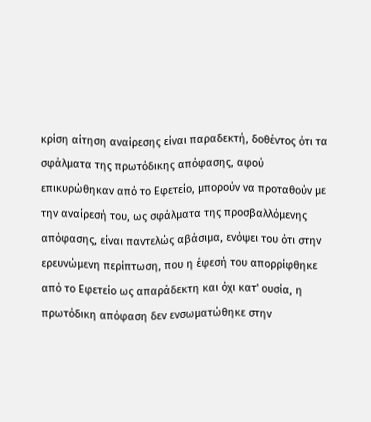κρίση αίτηση αναίρεσης είναι παραδεκτή, δοθέντος ότι τα σφάλματα της πρωτόδικης απόφασης, αφού επικυρώθηκαν από το Εφετείο, μπορούν να προταθούν με την αναίρεσή του, ως σφάλματα της προσβαλλόμενης απόφασης, είναι παντελώς αβάσιμα, ενόψει του ότι στην ερευνώμενη περίπτωση, που η έφεσή του απορρίφθηκε από το Εφετείο ως απαράδεκτη και όχι κατ' ουσία, η πρωτόδικη απόφαση δεν ενσωματώθηκε στην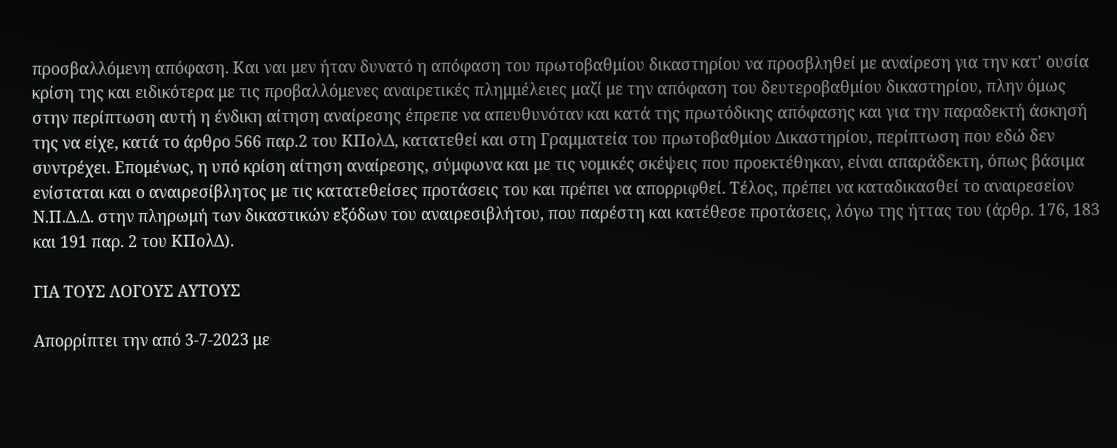προσβαλλόμενη απόφαση. Και ναι μεν ήταν δυνατό η απόφαση του πρωτοβαθμίου δικαστηρίου να προσβληθεί με αναίρεση για την κατ' ουσία κρίση της και ειδικότερα με τις προβαλλόμενες αναιρετικές πλημμέλειες μαζί με την απόφαση του δευτεροβαθμίου δικαστηρίου, πλην όμως στην περίπτωση αυτή η ένδικη αίτηση αναίρεσης έπρεπε να απευθυνόταν και κατά της πρωτόδικης απόφασης και για την παραδεκτή άσκησή της να είχε, κατά το άρθρο 566 παρ.2 του ΚΠολΔ, κατατεθεί και στη Γραμματεία του πρωτοβαθμίου Δικαστηρίου, περίπτωση που εδώ δεν συντρέχει. Επομένως, η υπό κρίση αίτηση αναίρεσης, σύμφωνα και με τις νομικές σκέψεις που προεκτέθηκαν, είναι απαράδεκτη, όπως βάσιμα ενίσταται και ο αναιρεσίβλητος με τις κατατεθείσες προτάσεις του και πρέπει να απορριφθεί. Τέλος, πρέπει να καταδικασθεί το αναιρεσείον Ν.Π.Δ.Δ. στην πληρωμή των δικαστικών εξόδων του αναιρεσιβλήτου, που παρέστη και κατέθεσε προτάσεις, λόγω της ήττας του (άρθρ. 176, 183 και 191 παρ. 2 του ΚΠολΔ).

ΓΙΑ ΤΟΥΣ ΛΟΓΟΥΣ ΑΥΤΟΥΣ

Απορρίπτει την από 3-7-2023 με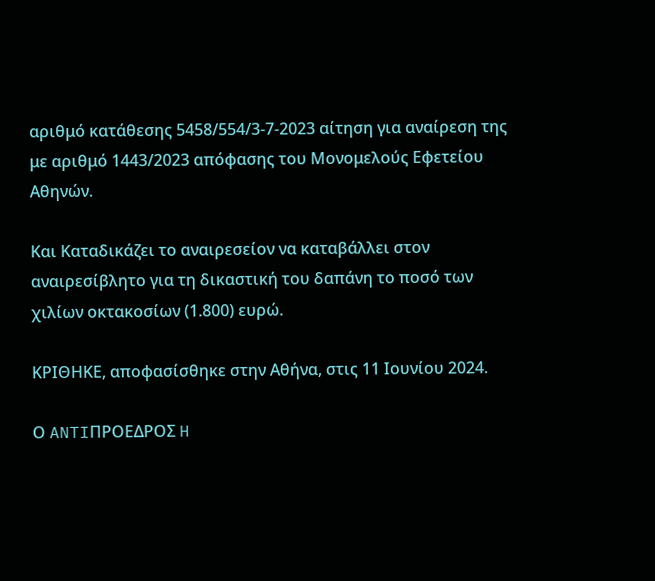αριθμό κατάθεσης 5458/554/3-7-2023 αίτηση για αναίρεση της με αριθμό 1443/2023 απόφασης του Μονομελούς Εφετείου Αθηνών.

Και Καταδικάζει το αναιρεσείον να καταβάλλει στον αναιρεσίβλητο για τη δικαστική του δαπάνη το ποσό των χιλίων οκτακοσίων (1.800) ευρώ.

ΚΡΙΘΗΚΕ, αποφασίσθηκε στην Αθήνα, στις 11 Ιουνίου 2024.

Ο ANTIΠΡΟΕΔΡΟΣ H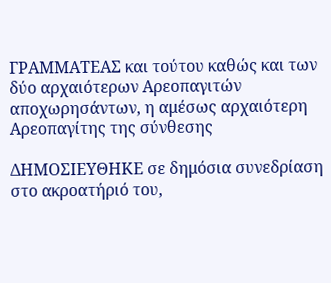ΓΡΑΜΜΑΤΕΑΣ και τούτου καθώς και των δύο αρχαιότερων Αρεοπαγιτών αποχωρησάντων, η αμέσως αρχαιότερη Αρεοπαγίτης της σύνθεσης

ΔΗΜΟΣΙΕΥΘΗΚΕ σε δημόσια συνεδρίαση στο ακροατήριό του,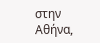στην Αθήνα,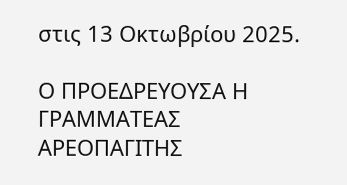στις 13 Οκτωβρίου 2025.

Ο ΠΡΟΕΔΡΕΥΟΥΣΑ Η ΓΡΑΜΜΑΤΕΑΣ ΑΡΕΟΠΑΓΙΤΗΣ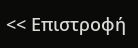<< Επιστροφή